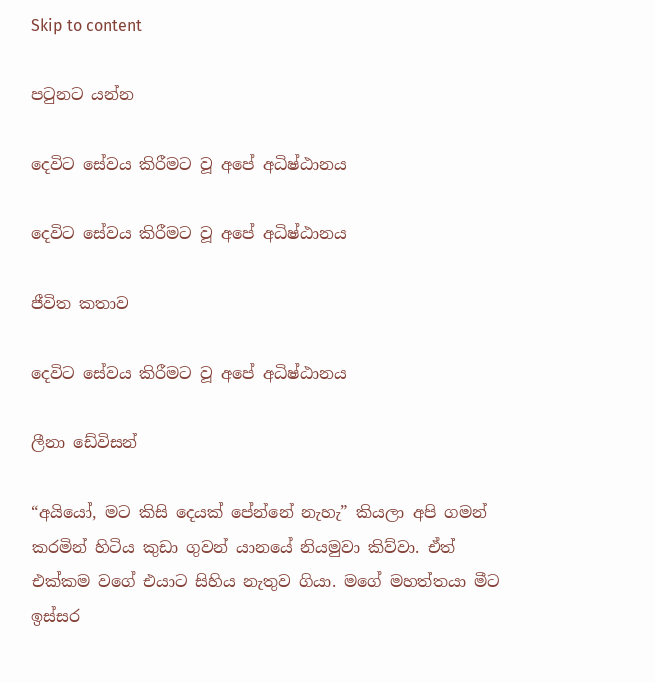Skip to content

පටුනට යන්න

දෙවිට සේවය කිරීමට වූ අපේ අධිෂ්ඨානය

දෙවිට සේවය කිරීමට වූ අපේ අධිෂ්ඨානය

ජීවිත කතාව

දෙවිට සේවය කිරීමට වූ අපේ අධිෂ්ඨානය

ලීනා ඩේවිසන්

“අයියෝ, මට කිසි දෙයක් පේන්නේ නැහැ” කියලා අපි ගමන් කරමින් හිටිය කුඩා ගුවන් යානයේ නියමුවා කිව්වා. ඒත් එක්කම වගේ එයාට සිහිය නැතුව ගියා. මගේ මහත්තයා මීට ඉස්සර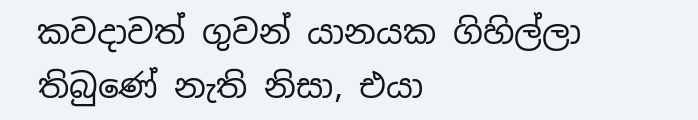කවදාවත් ගුවන් යානයක ගිහිල්ලා තිබුණේ නැති නිසා, එයා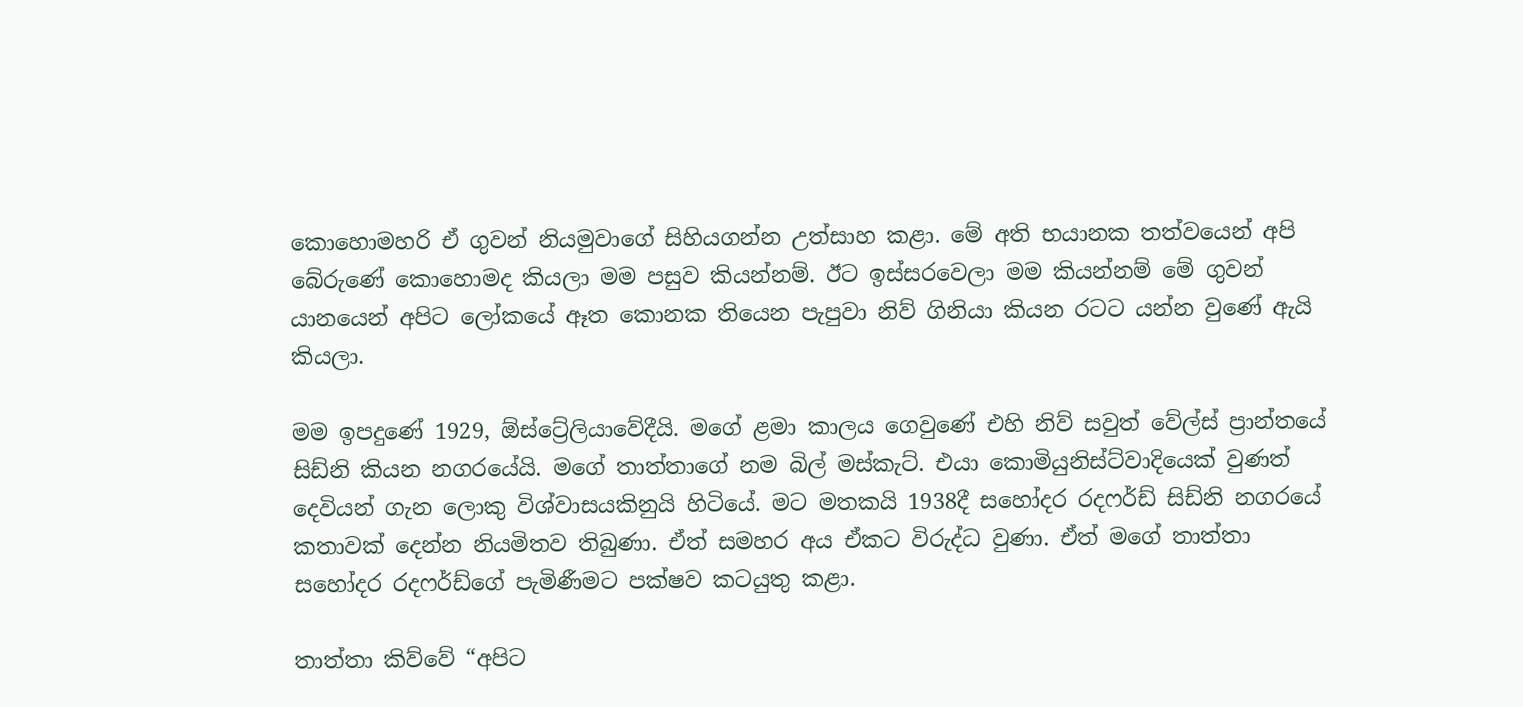කොහොමහරි ඒ ගුවන් නියමුවාගේ සිහියගන්න උත්සාහ කළා. මේ අති භයානක තත්වයෙන් අපි බේරුණේ කොහොමද කියලා මම පසුව කියන්නම්. ඊට ඉස්සරවෙලා මම කියන්නම් මේ ගුවන් යානයෙන් අපිට ලෝකයේ ඈත කොනක තියෙන පැපුවා නිව් ගිනියා කියන රටට යන්න වුණේ ඇයි කියලා.

මම ඉපදුණේ 1929, ඕස්ට්‍රේලියාවේදීයි. මගේ ළමා කාලය ගෙවුණේ එහි නිව් සවුත් වේල්ස් ප්‍රාන්තයේ සිඩ්නි කියන නගරයේයි. මගේ තාත්තාගේ නම බිල් මස්කැට්. එයා කොමියුනිස්ට්වාදියෙක් වුණත් දෙවියන් ගැන ලොකු විශ්වාසයකිනුයි හිටියේ. මට මතකයි 1938දී සහෝදර රදෆර්ඩ් සිඩ්නි නගරයේ කතාවක් දෙන්න නියමිතව තිබුණා. ඒත් සමහර අය ඒකට විරුද්ධ වුණා. ඒත් මගේ තාත්තා සහෝදර රදෆර්ඩ්ගේ පැමිණීමට පක්ෂව කටයුතු කළා.

තාත්තා කිව්වේ “අපිට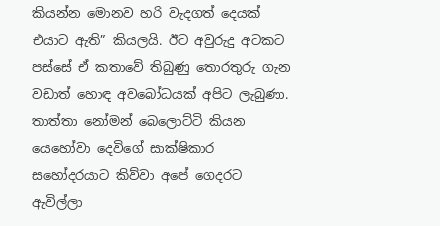කියන්න මොනව හරි වැදගත් දෙයක් එයාට ඇති” කියලයි. ඊට අවුරුදු අටකට පස්සේ ඒ කතාවේ තිබුණු තොරතුරු ගැන වඩාත් හොඳ අවබෝධයක් අපිට ලැබුණා. තාත්තා නෝමන් බෙලොට්ටි කියන යෙහෝවා දෙවිගේ සාක්ෂිකාර සහෝදරයාට කිව්වා අපේ ගෙදරට ඇවිල්ලා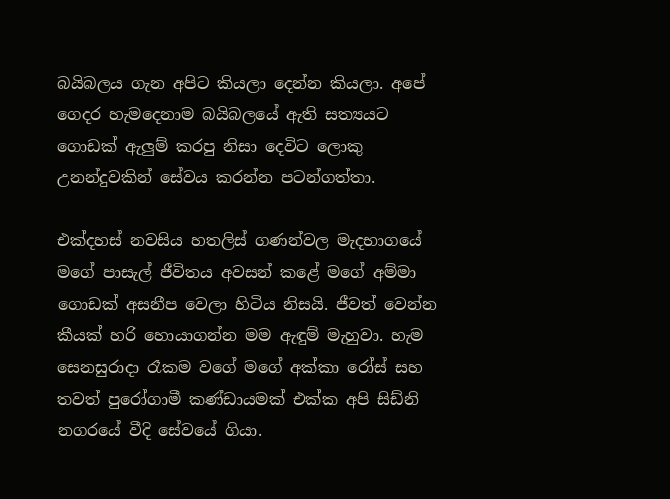බයිබලය ගැන අපිට කියලා දෙන්න කියලා. අපේ ගෙදර හැමදෙනාම බයිබලයේ ඇති සත්‍යයට ගොඩක් ඇලුම් කරපු නිසා දෙවිට ලොකු උනන්දුවකින් සේවය කරන්න පටන්ගත්තා.

එක්දහස් නවසිය හතලිස් ගණන්වල මැදභාගයේ මගේ පාසැල් ජීවිතය අවසන් කළේ මගේ අම්මා ගොඩක් අසනීප වෙලා හිටිය නිසයි. ජීවත් වෙන්න කීයක් හරි හොයාගන්න මම ඇඳුම් මැහුවා. හැම සෙනසුරාදා රෑකම වගේ මගේ අක්කා රෝස් සහ තවත් පුරෝගාමී කණ්ඩායමක් එක්ක අපි සිඩ්නි නගරයේ වීදි සේවයේ ගියා.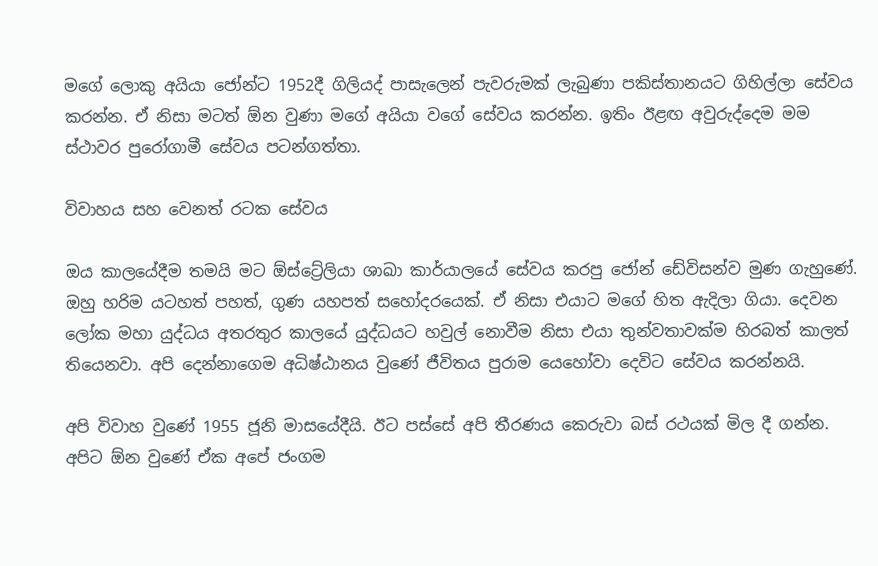මගේ ලොකු අයියා ජෝන්ට 1952දී ගිලියද් පාසැලෙන් පැවරුමක් ලැබුණා පකිස්තානයට ගිහිල්ලා සේවය කරන්න. ඒ නිසා මටත් ඕන වුණා මගේ අයියා වගේ සේවය කරන්න. ඉතිං ඊළඟ අවුරුද්දෙම මම ස්ථාවර පුරෝගාමී සේවය පටන්ගත්තා.

විවාහය සහ වෙනත් රටක සේවය

ඔය කාලයේදීම තමයි මට ඕස්ට්‍රේලියා ශාඛා කාර්යාලයේ සේවය කරපු ජෝන් ඩේවිසන්ව මුණ ගැහුණේ. ඔහු හරිම යටහත් පහත්, ගුණ යහපත් සහෝදරයෙක්. ඒ නිසා එයාට මගේ හිත ඇදිලා ගියා. දෙවන ලෝක මහා යුද්ධය අතරතුර කාලයේ යුද්ධයට හවුල් නොවීම නිසා එයා තුන්වතාවක්ම හිරබත් කාලත් තියෙනවා. අපි දෙන්නාගෙම අධිෂ්ඨානය වුණේ ජීවිතය පුරාම යෙහෝවා දෙවිට සේවය කරන්නයි.

අපි විවාහ වුණේ 1955 ජූනි මාසයේදීයි. ඊට පස්සේ අපි තීරණය කෙරුවා බස් රථයක් මිල දී ගන්න. අපිට ඕන වුණේ ඒක අපේ ජංගම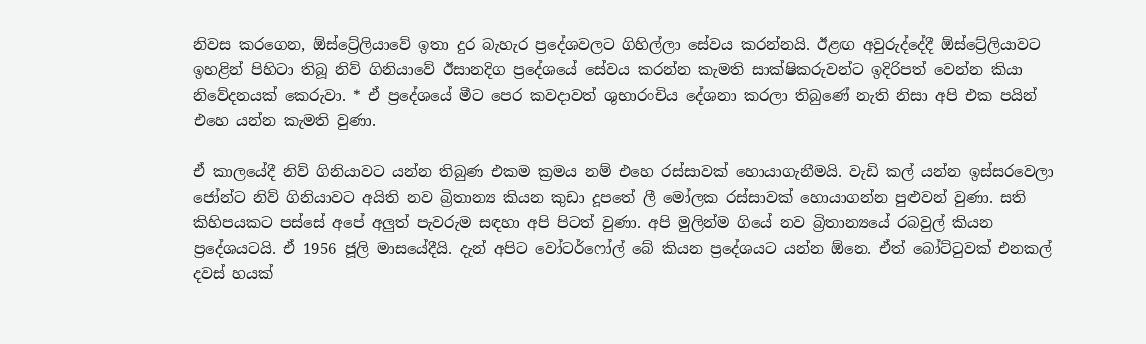නිවස කරගෙන, ඕස්ට්‍රේලියාවේ ඉතා දුර බැහැර ප්‍රදේශවලට ගිහිල්ලා සේවය කරන්නයි. ඊළඟ අවුරුද්දේදී ඕස්ට්‍රේලියාවට ඉහළින් පිහිටා තිබූ නිව් ගිනියාවේ ඊසානදිග ප්‍රදේශයේ සේවය කරන්න කැමති සාක්ෂිකරුවන්ට ඉදිරිපත් වෙන්න කියා නිවේදනයක් කෙරුවා. * ඒ ප්‍රදේශයේ මීට පෙර කවදාවත් ශුභාරංචිය දේශනා කරලා තිබුණේ නැති නිසා අපි එක පයින් එහෙ යන්න කැමති වුණා.

ඒ කාලයේදී නිව් ගිනියාවට යන්න තිබුණ එකම ක්‍රමය නම් එහෙ රස්සාවක් හොයාගැනීමයි. වැඩි කල් යන්න ඉස්සරවෙලා ජෝන්ට නිව් ගිනියාවට අයිති නව බ්‍රිතාන්‍ය කියන කුඩා දූපතේ ලී මෝලක රස්සාවක් හොයාගන්න පුළුවන් වුණා. සති කිහිපයකට පස්සේ අපේ අලුත් පැවරුම සඳහා අපි පිටත් වුණා. අපි මුලින්ම ගියේ නව බ්‍රිතාන්‍යයේ රබවුල් කියන ප්‍රදේශයටයි. ඒ 1956 ජූලි මාසයේදීයි. දැන් අපිට වෝටර්ෆෝල් බේ කියන ප්‍රදේශයට යන්න ඕනෙ. ඒත් බෝට්ටුවක් එනකල් දවස් හයක්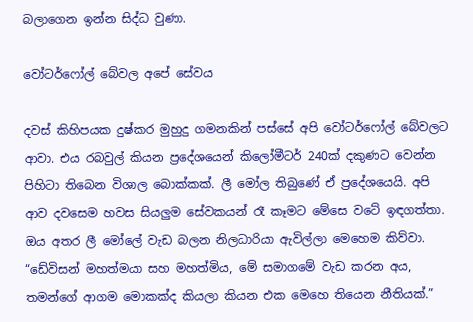බලාගෙන ඉන්න සිද්ධ වුණා.

වෝටර්ෆෝල් බේවල අපේ සේවය

දවස් කිහිපයක දුෂ්කර මුහුදු ගමනකින් පස්සේ අපි වෝටර්ෆෝල් බේවලට ආවා. එය රබවුල් කියන ප්‍රදේශයෙන් කිලෝමීටර් 240ක් දකුණට වෙන්න පිහිටා තිබෙන විශාල බොක්කක්. ලී මෝල තිබුණේ ඒ ප්‍රදේශයෙයි. අපි ආව දවසෙම හවස සියලුම සේවකයන් රෑ කෑමට මේසෙ වටේ ඉඳගත්තා. ඔය අතර ලී මෝලේ වැඩ බලන නිලධාරියා ඇවිල්ලා මෙහෙම කිව්වා. “ඩේවිසන් මහත්මයා සහ මහත්මිය, මේ සමාගමේ වැඩ කරන අය, තමන්ගේ ආගම මොකක්ද කියලා කියන එක මෙහෙ තියෙන නීතියක්.”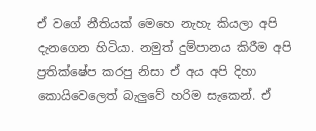ඒ වගේ නීතියක් මෙහෙ නැහැ කියලා අපි දැනගෙන හිටියා. නමුත් දුම්පානය කිරීම අපි ප්‍රතික්ෂේප කරපු නිසා ඒ අය අපි දිහා කොයිවෙලෙත් බැලුවේ හරිම සැකෙන්. ඒ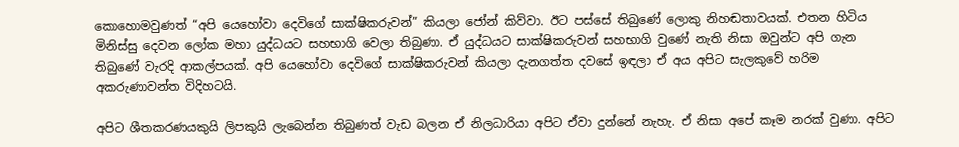කොහොමවුණත් “අපි යෙහෝවා දෙවිගේ සාක්ෂිකරුවන්” කියලා ජෝන් කිව්වා. ඊට පස්සේ තිබුණේ ලොකු නිහඬතාවයක්. එතන හිටිය මිනිස්සු දෙවන ලෝක මහා යුද්ධයට සහභාගි වෙලා තිබුණා. ඒ යුද්ධයට සාක්ෂිකරුවන් සහභාගි වුණේ නැති නිසා ඔවුන්ට අපි ගැන තිබුණේ වැරදි ආකල්පයක්. අපි යෙහෝවා දෙවිගේ සාක්ෂිකරුවන් කියලා දැනගත්ත දවසේ ඉඳලා ඒ අය අපිට සැලකුවේ හරිම අකරුණාවන්ත විදිහටයි.

අපිට ශීතකරණයකුයි ලිපකුයි ලැබෙන්න තිබුණත් වැඩ බලන ඒ නිලධාරියා අපිට ඒවා දුන්නේ නැහැ. ඒ නිසා අපේ කෑම නරක් වුණා. අපිට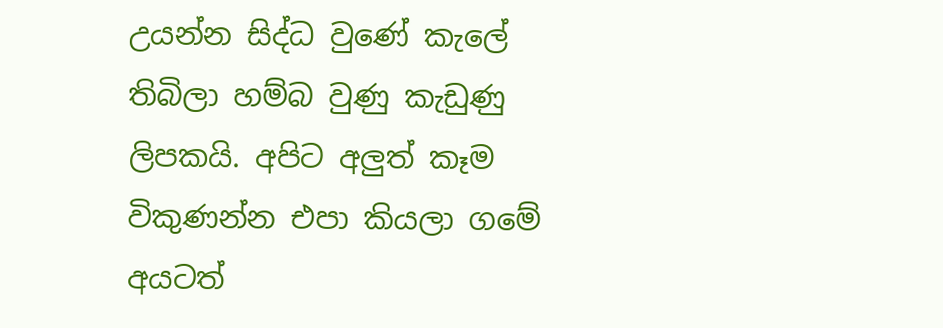උයන්න සිද්ධ වුණේ කැලේ තිබිලා හම්බ වුණු කැඩුණු ලිපකයි. අපිට අලුත් කෑම විකුණන්න එපා කියලා ගමේ අයටත්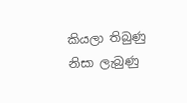කියලා තිබුණු නිසා ලැබුණු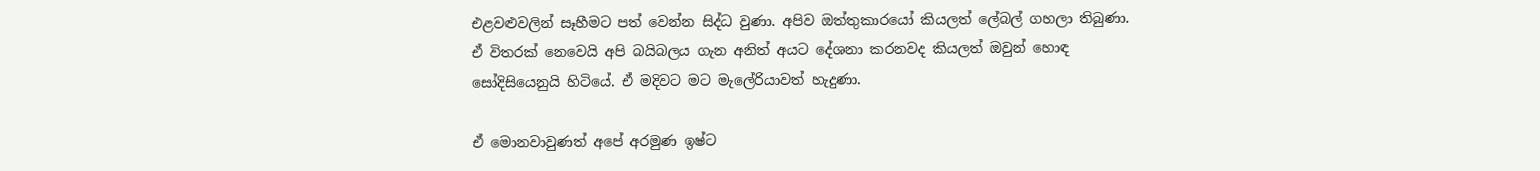එළවළුවලින් සෑහීමට පත් වෙන්න සිද්ධ වුණා. අපිව ඔත්තුකාරයෝ කියලත් ලේබල් ගහලා තිබුණා. ඒ විතරක් නෙවෙයි අපි බයිබලය ගැන අනිත් අයට දේශනා කරනවද කියලත් ඔවුන් හොඳ සෝදිසියෙනුයි හිටියේ. ඒ මදිවට මට මැලේරියාවත් හැදුණා.

ඒ මොනවාවුණත් අපේ අරමුණ ඉෂ්ට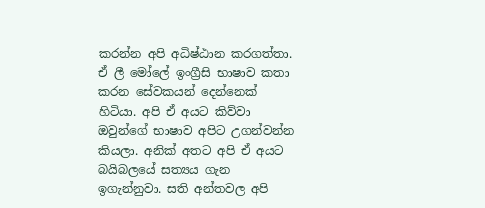කරන්න අපි අධිෂ්ඨාන කරගත්තා. ඒ ලී මෝලේ ඉංග්‍රීසි භාෂාව කතා කරන සේවකයන් දෙන්නෙක් හිටියා. අපි ඒ අයට කිව්වා ඔවුන්ගේ භාෂාව අපිට උගන්වන්න කියලා. අනික් අතට අපි ඒ අයට බයිබලයේ සත්‍යය ගැන ඉගැන්නුවා. සති අන්තවල අපි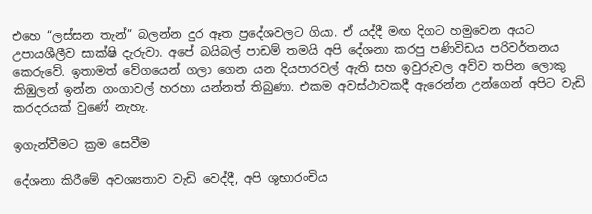එහෙ “ලස්සන තැන්” බලන්න දුර ඈත ප්‍රදේශවලට ගියා. ඒ යද්දී මඟ දිගට හමුවෙන අයට උපායශීලීව සාක්ෂි දැරුවා. අපේ බයිබල් පාඩම් තමයි අපි දේශනා කරපු පණිවිඩය පරිවර්තනය කෙරුවේ. ඉතාමත් වේගයෙන් ගලා ගෙන යන දියපාරවල් ඇති සහ ඉවුරුවල අව්ව තපින ලොකු කිඹුලන් ඉන්න ගංගාවල් හරහා යන්නත් තිබුණා. එකම අවස්ථාවකදී ඇරෙන්න උන්ගෙන් අපිට වැඩි කරදරයක් වුණේ නැහැ.

ඉගැන්වීමට ක්‍රම සෙවීම

දේශනා කිරීමේ අවශ්‍යතාව වැඩි වෙද්දී, අපි ශුභාරංචිය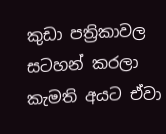කුඩා පත්‍රිකාවල සටහන් කරලා කැමති අයට ඒවා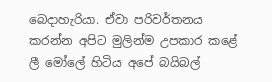බෙදාහැරියා. ඒවා පරිවර්තනය කරන්න අපිට මුලින්ම උපකාර කළේ ලී මෝලේ හිටිය අපේ බයිබල්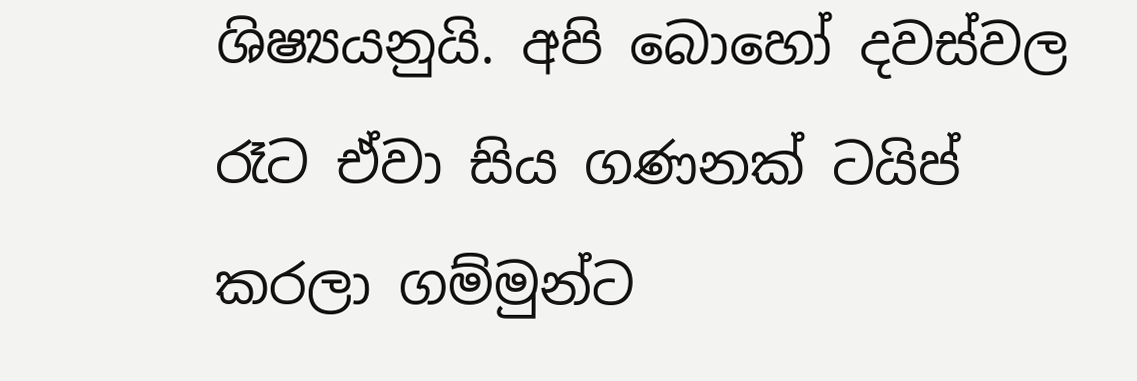ශිෂ්‍යයනුයි. අපි බොහෝ දවස්වල රෑට ඒවා සිය ගණනක් ටයිප් කරලා ගම්මුන්ට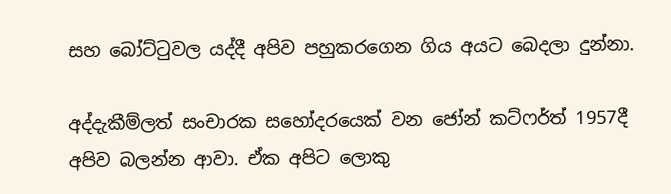සහ බෝට්ටුවල යද්දී අපිව පහුකරගෙන ගිය අයට බෙදලා දුන්නා.

අද්දැකීම්ලත් සංචාරක සහෝදරයෙක් වන ජෝන් කට්ෆර්ත් 1957දී අපිව බලන්න ආවා. ඒක අපිට ලොකු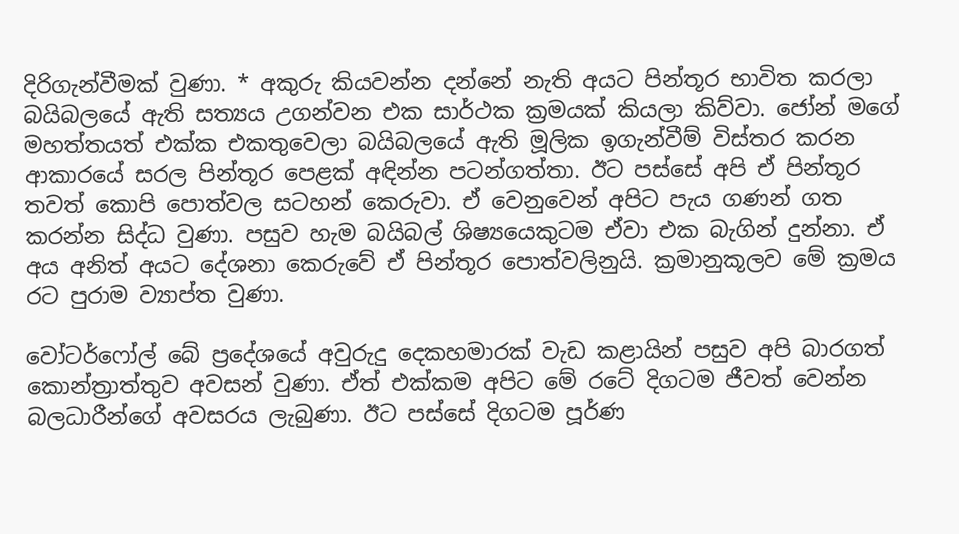දිරිගැන්වීමක් වුණා. * අකුරු කියවන්න දන්නේ නැති අයට පින්තූර භාවිත කරලා බයිබලයේ ඇති සත්‍යය උගන්වන එක සාර්ථක ක්‍රමයක් කියලා කිව්වා. ජෝන් මගේ මහත්තයත් එක්ක එකතුවෙලා බයිබලයේ ඇති මූලික ඉගැන්වීම් විස්තර කරන ආකාරයේ සරල පින්තූර පෙළක් අඳින්න පටන්ගත්තා. ඊට පස්සේ අපි ඒ පින්තූර තවත් කොපි පොත්වල සටහන් කෙරුවා. ඒ වෙනුවෙන් අපිට පැය ගණන් ගත කරන්න සිද්ධ වුණා. පසුව හැම බයිබල් ශිෂ්‍යයෙකුටම ඒවා එක බැගින් දුන්නා. ඒ අය අනිත් අයට දේශනා කෙරුවේ ඒ පින්තූර පොත්වලිනුයි. ක්‍රමානුකූලව මේ ක්‍රමය රට පුරාම ව්‍යාප්ත වුණා.

වෝටර්ෆෝල් බේ ප්‍රදේශයේ අවුරුදු දෙකහමාරක් වැඩ කළායින් පසුව අපි බාරගත් කොන්ත්‍රාත්තුව අවසන් වුණා. ඒත් එක්කම අපිට මේ රටේ දිගටම ජීවත් වෙන්න බලධාරීන්ගේ අවසරය ලැබුණා. ඊට පස්සේ දිගටම පූර්ණ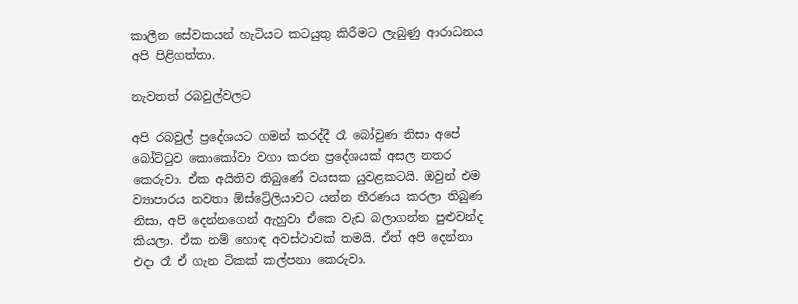කාලීන සේවකයන් හැටියට කටයුතු කිරීමට ලැබුණු ආරාධනය අපි පිළිගත්තා.

නැවතත් රබවුල්වලට

අපි රබවුල් ප්‍රදේශයට ගමන් කරද්දී රෑ බෝවුණ නිසා අපේ බෝට්ටුව කොකෝවා වගා කරන ප්‍රදේශයක් අසල නතර කෙරුවා. ඒක අයිතිව තිබුණේ වයසක යුවළකටයි. ඔවුන් එම ව්‍යාපාරය නවතා ඕස්ට්‍රේලියාවට යන්න තීරණය කරලා තිබුණ නිසා, අපි දෙන්නගෙන් ඇහුවා ඒකෙ වැඩ බලාගන්න පුළුවන්ද කියලා. ඒක නම් හොඳ අවස්ථාවක් තමයි. ඒත් අපි දෙන්නා එදා රෑ ඒ ගැන ටිකක් කල්පනා කෙරුවා.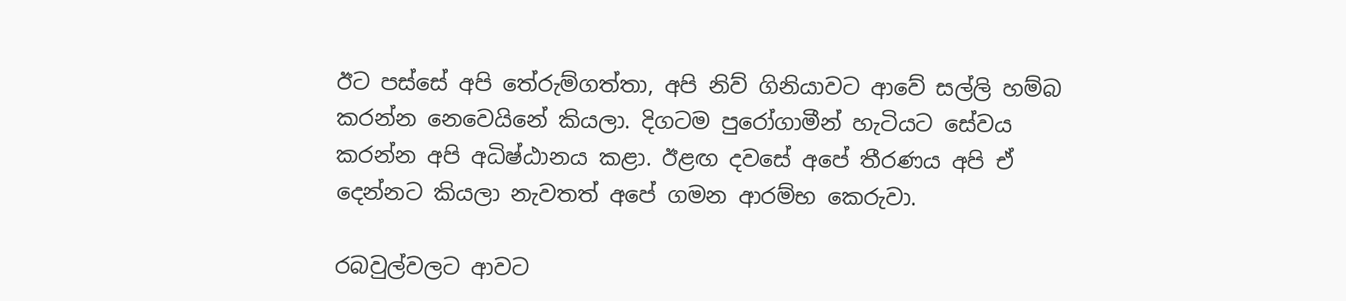ඊට පස්සේ අපි තේරුම්ගත්තා, අපි නිව් ගිනියාවට ආවේ සල්ලි හම්බ කරන්න නෙවෙයිනේ කියලා. දිගටම පුරෝගාමීන් හැටියට සේවය කරන්න අපි අධිෂ්ඨානය කළා. ඊළඟ දවසේ අපේ තීරණය අපි ඒ දෙන්නට කියලා නැවතත් අපේ ගමන ආරම්භ කෙරුවා.

රබවුල්වලට ආවට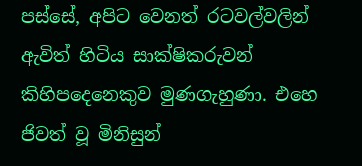පස්සේ, අපිට වෙනත් රටවල්වලින් ඇවිත් හිටිය සාක්ෂිකරුවන් කිහිපදෙනෙකුව මුණගැහුණා. එහෙ ජිවත් වූ මිනිසුන්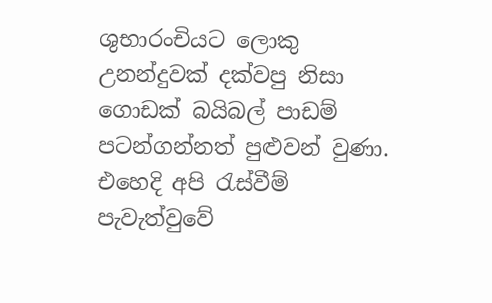ශුභාරංචියට ලොකු උනන්දුවක් දක්වපු නිසා ගොඩක් බයිබල් පාඩම් පටන්ගන්නත් පුළුවන් වුණා. එහෙදි අපි රැස්වීම් පැවැත්වුවේ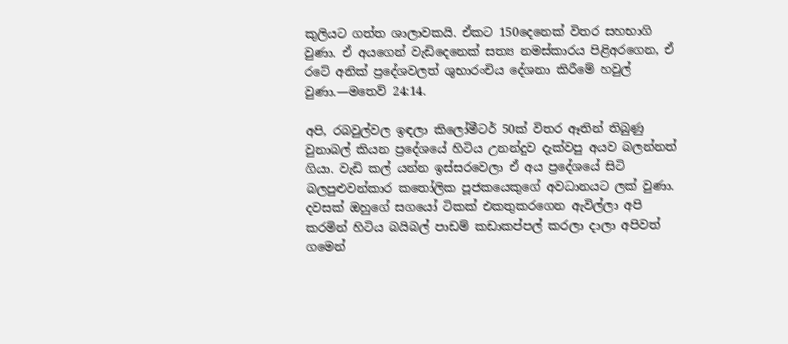කුලියට ගත්ත ශාලාවකයි. ඒකට 150දෙනෙක් විතර සහභාගි වුණා. ඒ අයගෙන් වැඩිදෙනෙක් සත්‍ය නමස්කාරය පිළිඅරගෙන, ඒ රටේ අනික් ප්‍රදේශවලත් ශුභාරංචිය දේශනා කිරීමේ හවුල් වුණා.—මතෙව් 24:14.

අපි, රබවුල්වල ඉඳලා කිලෝමීටර් 50ක් විතර ඈතින් තිබුණු වුනාබල් කියන ප්‍රදේශයේ හිටිය උනන්දුව දැක්වපු අයව බලන්නත් ගියා. වැඩි කල් යන්න ඉස්සරවෙලා ඒ අය ප්‍රදේශයේ සිටි බලපුළුවන්කාර කතෝලික පූජකයෙකුගේ අවධානයට ලක් වුණා. දවසක් ඔහුගේ සගයෝ ටිකක් එකතුකරගෙන ඇවිල්ලා අපි කරමින් හිටිය බයිබල් පාඩම් කඩාකප්පල් කරලා දාලා අපිවත් ගමෙන්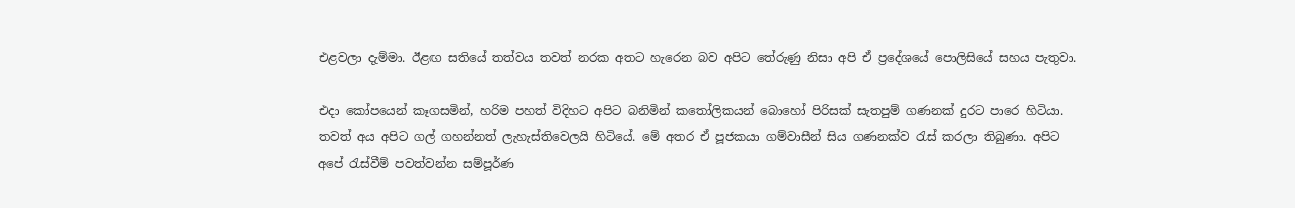එළවලා දැම්මා. ඊළඟ සතියේ තත්වය තවත් නරක අතට හැරෙන බව අපිට තේරුණු නිසා අපි ඒ ප්‍රදේශයේ පොලිසියේ සහය පැතුවා.

එදා කෝපයෙන් කෑගසමින්, හරිම පහත් විදිහට අපිට බනිමින් කතෝලිකයන් බොහෝ පිරිසක් සැතපුම් ගණනක් දුරට පාරෙ හිටියා. තවත් අය අපිට ගල් ගහන්නත් ලැහැස්තිවෙලයි හිටියේ. මේ අතර ඒ පූජකයා ගම්වාසීන් සිය ගණනක්ව රැස් කරලා තිබුණා. අපිට අපේ රැස්වීම් පවත්වන්න සම්පූර්ණ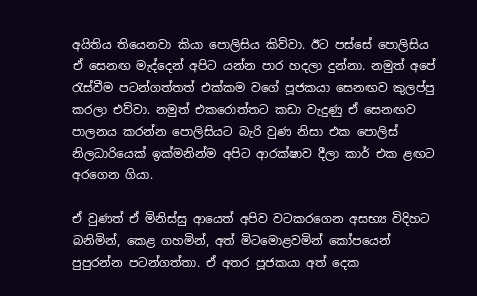අයිතිය තියෙනවා කියා පොලිසිය කිව්වා. ඊට පස්සේ පොලිසිය ඒ සෙනඟ මැද්දෙන් අපිට යන්න පාර හදලා දුන්නා. නමුත් අපේ රැස්වීම පටන්ගත්තත් එක්කම වගේ පූජකයා සෙනඟව කුලප්පු කරලා එව්වා. නමුත් එකරොත්තට කඩා වැදුණු ඒ සෙනඟව පාලනය කරන්න පොලිසියට බැරි වුණ නිසා එක පොලිස් නිලධාරියෙක් ඉක්මනින්ම අපිට ආරක්ෂාව දීලා කාර් එක ළඟට අරගෙන ගියා.

ඒ වුණත් ඒ මිනිස්සු ආයෙත් අපිව වටකරගෙන අසභ්‍ය විදිහට බනිමින්, කෙළ ගහමින්, අත් මිටමොළවමින් කෝපයෙන් පුපුරන්න පටන්ගත්තා. ඒ අතර පූජකයා අත් දෙක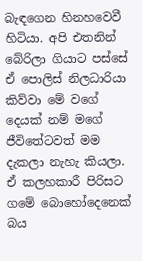බැඳගෙන හිනහවෙවී හිටියා. අපි එතනින් බේරිලා ගියාට පස්සේ ඒ පොලිස් නිලධාරියා කිව්වා මේ වගේ දෙයක් නම් මගේ ජීවිතේටවත් මම දැකලා නැහැ කියලා. ඒ කලහකාරී පිරිසට ගමේ බොහෝදෙනෙක් බය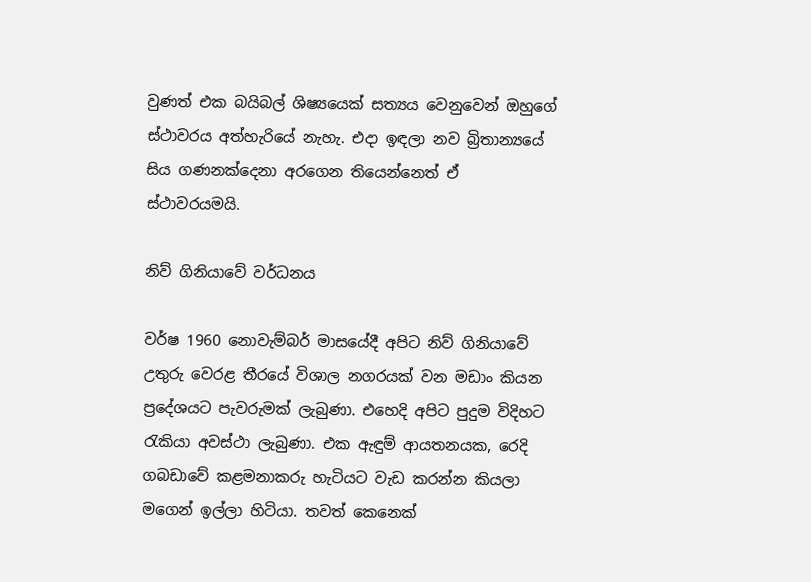වුණත් එක බයිබල් ශිෂ්‍යයෙක් සත්‍යය වෙනුවෙන් ඔහුගේ ස්ථාවරය අත්හැරියේ නැහැ. එදා ඉඳලා නව බ්‍රිතාන්‍යයේ සිය ගණනක්දෙනා අරගෙන තියෙන්නෙත් ඒ ස්ථාවරයමයි.

නිව් ගිනියාවේ වර්ධනය

වර්ෂ 1960 නොවැම්බර් මාසයේදී අපිට නිව් ගිනියාවේ උතුරු වෙරළ තීරයේ විශාල නගරයක් වන මඩාං කියන ප්‍රදේශයට පැවරුමක් ලැබුණා. එහෙදි අපිට පුදුම විදිහට රැකියා අවස්ථා ලැබුණා. එක ඇඳුම් ආයතනයක, රෙදි ගබඩාවේ කළමනාකරු හැටියට වැඩ කරන්න කියලා මගෙන් ඉල්ලා හිටියා. තවත් කෙනෙක්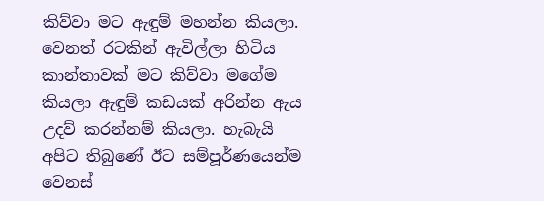කිව්වා මට ඇඳුම් මහන්න කියලා. වෙනත් රටකින් ඇවිල්ලා හිටිය කාන්තාවක් මට කිව්වා මගේම කියලා ඇඳුම් කඩයක් අරින්න ඇය උදව් කරන්නම් කියලා. හැබැයි අපිට තිබුණේ ඊට සම්පූර්ණයෙන්ම වෙනස්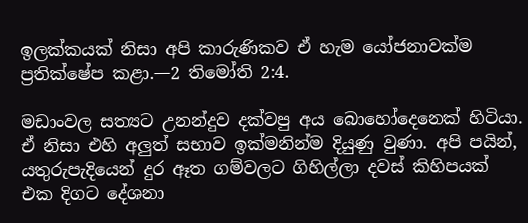ඉලක්කයක් නිසා අපි කාරුණිකව ඒ හැම යෝජනාවක්ම ප්‍රතික්ෂේප කළා.—2 තිමෝති 2:4.

මඩාංවල සත්‍යට උනන්දුව දක්වපු අය බොහෝදෙනෙක් හිටියා. ඒ නිසා එහි අලුත් සභාව ඉක්මනින්ම දියුණු වුණා. අපි පයින්, යතුරුපැදියෙන් දුර ඈත ගම්වලට ගිහිල්ලා දවස් කිහිපයක් එක දිගට දේශනා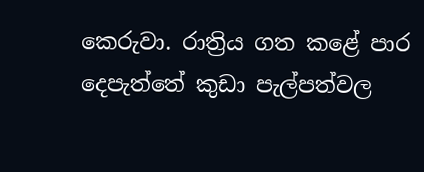කෙරුවා. රාත්‍රිය ගත කළේ පාර දෙපැත්තේ කුඩා පැල්පත්වල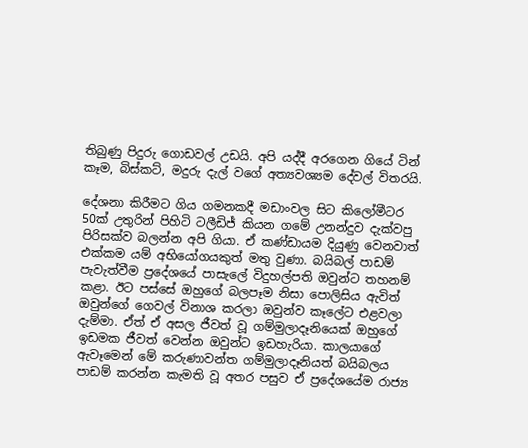තිබුණු පිදුරු ගොඩවල් උඩයි. අපි යද්දී අරගෙන ගියේ ටින් කෑම, බිස්කට්, මදුරු දැල් වගේ අත්‍යවශ්‍යම දේවල් විතරයි.

දේශනා කිරීමට ගිය ගමනකදී මඩාංවල සිට කිලෝමීටර 50ක් උතුරින් පිහිටි ටලීඩිජ් කියන ගමේ උනන්දුව දැක්වපු පිරිසක්ව බලන්න අපි ගියා. ඒ කණ්ඩායම දියුණු වෙනවාත් එක්කම යම් අභියෝගයකුත් මතු වුණා. බයිබල් පාඩම් පැවැත්වීම ප්‍රදේශයේ පාසැලේ විදුහල්පති ඔවුන්ට තහනම් කළා. ඊට පස්සේ ඔහුගේ බලපෑම නිසා පොලිසිය ඇවිත් ඔවුන්ගේ ගෙවල් විනාශ කරලා ඔවුන්ව කෑලේට එළවලා දැම්මා. ඒත් ඒ අසල ජීවත් වූ ගම්මුලාදෑනියෙක් ඔහුගේ ඉඩමක ජීවත් වෙන්න ඔවුන්ට ඉඩහැරියා. කාලයාගේ ඇවෑමෙන් මේ කරුණාවන්ත ගම්මුලාදෑනියත් බයිබලය පාඩම් කරන්න කැමති වූ අතර පසුව ඒ ප්‍රදේශයේම රාජ්‍ය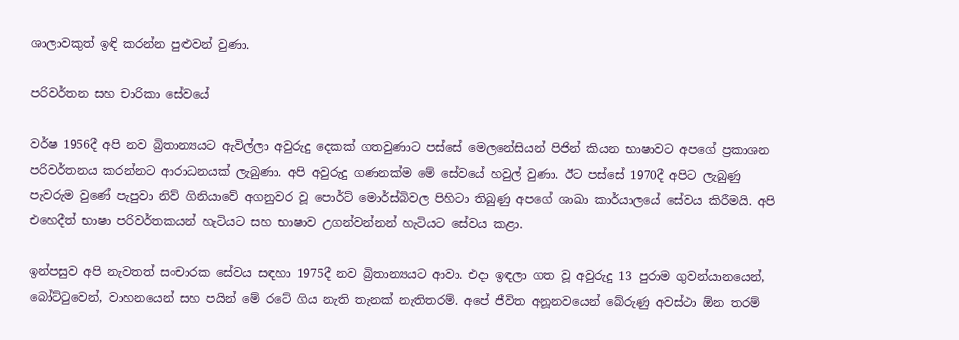ශාලාවකුත් ඉඳි කරන්න පුළුවන් වුණා.

පරිවර්තන සහ චාරිකා සේවයේ

වර්ෂ 1956දී අපි නව බ්‍රිතාන්‍යයට ඇවිල්ලා අවුරුදු දෙකක් ගතවුණාට පස්සේ මෙලනේසියන් පිජින් කියන භාෂාවට අපගේ ප්‍රකාශන පරිවර්තනය කරන්නට ආරාධනයක් ලැබුණා. අපි අවුරුදු ගණනක්ම මේ සේවයේ හවුල් වුණා. ඊට පස්සේ 1970දී අපිට ලැබුණු පැවරුම වුණේ පැපුවා නිව් ගිනියාවේ අගනුවර වූ පොර්ට් මොර්ස්බිවල පිහිටා තිබුණු අපගේ ශාඛා කාර්යාලයේ සේවය කිරීමයි. අපි එහෙදීත් භාෂා පරිවර්තකයන් හැටියට සහ භාෂාව උගන්වන්නන් හැටියට සේවය කළා.

ඉන්පසුව අපි නැවතත් සංචාරක සේවය සඳහා 1975දී නව බ්‍රිතාන්‍යයට ආවා. එදා ඉඳලා ගත වූ අවුරුදු 13 පුරාම ගුවන්යානයෙන්, බෝට්ටුවෙන්, වාහනයෙන් සහ පයින් මේ රටේ ගිය නැති තැනක් නැතිතරම්. අපේ ජීවිත අනූනවයෙන් බේරුණු අවස්ථා ඕන තරම්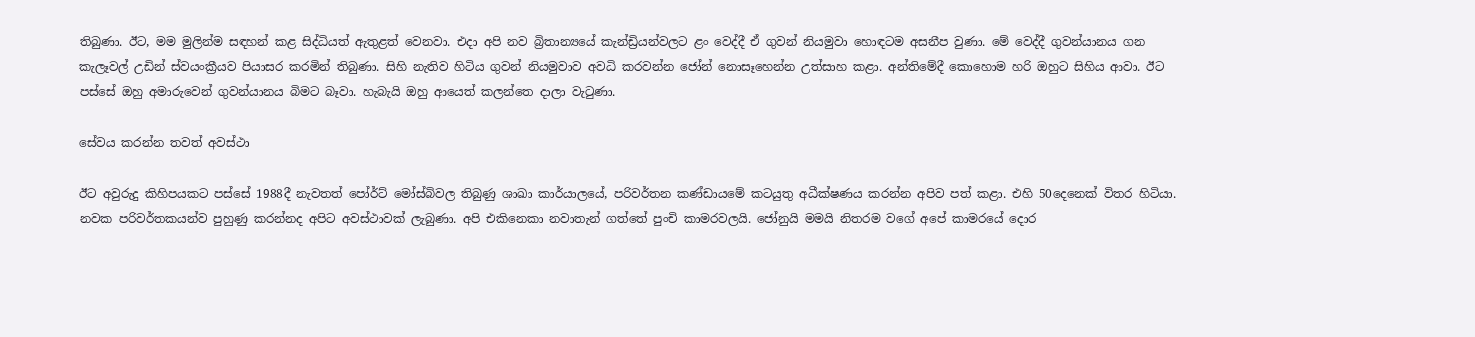තිබුණා. ඊට, මම මුලින්ම සඳහන් කළ සිද්ධියත් ඇතුළත් වෙනවා. එදා අපි නව බ්‍රිතාන්‍යයේ කැන්ඩ්‍රියන්වලට ළං වෙද්දී ඒ ගුවන් නියමුවා හොඳටම අසනීප වුණා. මේ වෙද්දී ගුවන්යානය ගන කැලෑවල් උඩින් ස්වයංක්‍රීයව පියාසර කරමින් තිබුණා. සිහි නැතිව හිටිය ගුවන් නියමුවාව අවධි කරවන්න ජෝන් නොසෑහෙන්න උත්සාහ කළා. අන්තිමේදී කොහොම හරි ඔහුට සිහිය ආවා. ඊට පස්සේ ඔහු අමාරුවෙන් ගුවන්යානය බිමට බෑවා. හැබැයි ඔහු ආයෙත් කලන්තෙ දාලා වැටුණා.

සේවය කරන්න තවත් අවස්ථා

ඊට අවුරුදු කිහිපයකට පස්සේ 1988දී නැවතත් පෝර්ට් මෝස්බිවල තිබුණු ශාඛා කාර්යාලයේ, පරිවර්තන කණ්ඩායමේ කටයුතු අධීක්ෂණය කරන්න අපිව පත් කළා. එහි 50දෙනෙක් විතර හිටියා. නවක පරිවර්තකයන්ව පුහුණු කරන්නද අපිට අවස්ථාවක් ලැබුණා. අපි එකිනෙකා නවාතැන් ගත්තේ පුංචි කාමරවලයි. ජෝනුයි මමයි නිතරම වගේ අපේ කාමරයේ දොර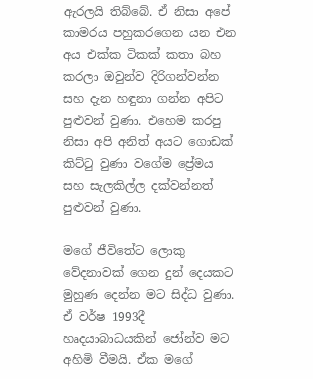ඇරලයි තිබ්බේ. ඒ නිසා අපේ කාමරය පහුකරගෙන යන එන අය එක්ක ටිකක් කතා බහ කරලා ඔවුන්ව දිරිගන්වන්න සහ දැන හඳුනා ගන්න අපිට පුළුවන් වුණා. එහෙම කරපු නිසා අපි අනිත් අයට ගොඩක් කිට්ටු වුණා වගේම ප්‍රේමය සහ සැලකිල්ල දක්වන්නත් පුළුවන් වුණා.

මගේ ජීවිතේට ලොකු වේදනාවක් ගෙන දුන් දෙයකට මුහුණ දෙන්න මට සිද්ධ වුණා. ඒ වර්ෂ 1993දී හෘදයාබාධයකින් ජෝන්ව මට අහිමි වීමයි. ඒක මගේ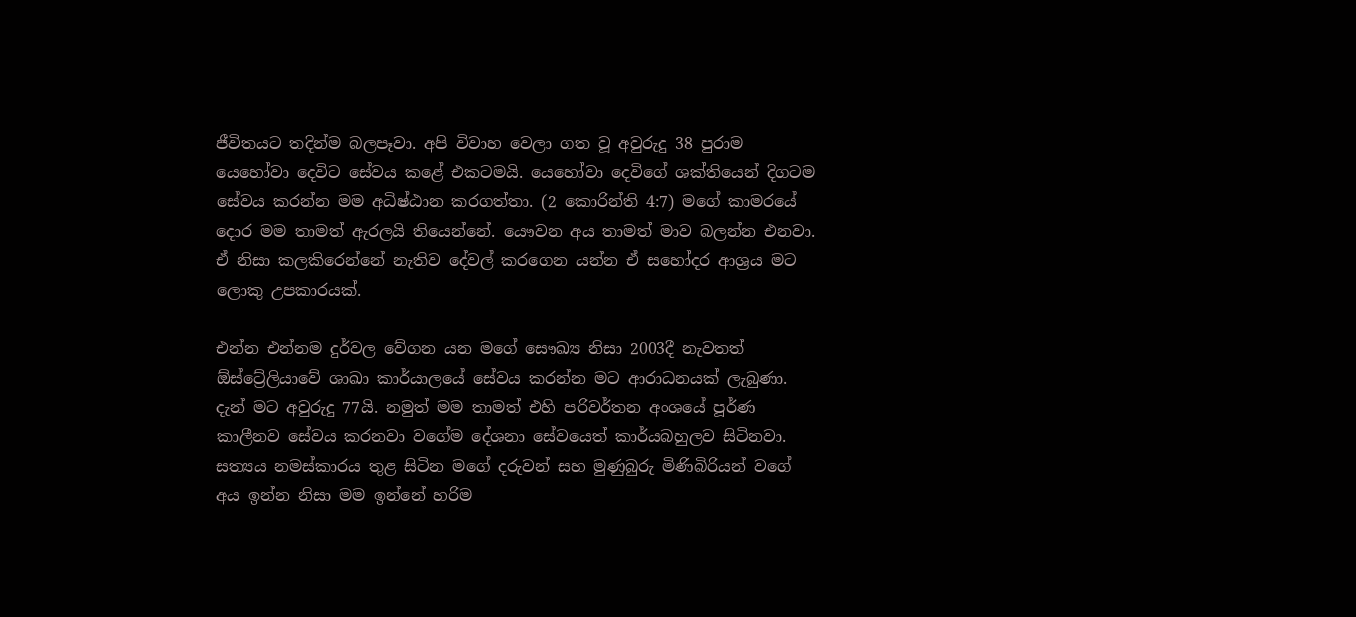ජීවිතයට තදින්ම බලපෑවා. අපි විවාහ වෙලා ගත වූ අවුරුදු 38 පුරාම යෙහෝවා දෙවිට සේවය කළේ එකටමයි. යෙහෝවා දෙවිගේ ශක්තියෙන් දිගටම සේවය කරන්න මම අධිෂ්ඨාන කරගත්තා. (2 කොරින්ති 4:7) මගේ කාමරයේ දොර මම තාමත් ඇරලයි තියෙන්නේ. යෞවන අය තාමත් මාව බලන්න එනවා. ඒ නිසා කලකිරෙන්නේ නැතිව දේවල් කරගෙන යන්න ඒ සහෝදර ආශ්‍රය මට ලොකු උපකාරයක්.

එන්න එන්නම දුර්වල වේගන යන මගේ සෞඛ්‍ය නිසා 2003දී නැවතත් ඕස්ට්‍රේලියාවේ ශාඛා කාර්යාලයේ සේවය කරන්න මට ආරාධනයක් ලැබුණා. දැන් මට අවුරුදු 77යි. නමුත් මම තාමත් එහි පරිවර්තන අංශයේ පූර්ණ කාලීනව සේවය කරනවා වගේම දේශනා සේවයෙත් කාර්යබහුලව සිටිනවා. සත්‍යය නමස්කාරය තුළ සිටින මගේ දරුවන් සහ මුණුබුරු මිණිබිරියන් වගේ අය ඉන්න නිසා මම ඉන්නේ හරිම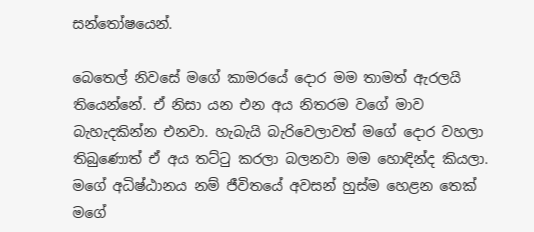සන්තෝෂයෙන්.

බෙතෙල් නිවසේ මගේ කාමරයේ දොර මම තාමත් ඇරලයි තියෙන්නේ. ඒ නිසා යන එන අය නිතරම වගේ මාව බැහැදකින්න එනවා. හැබැයි බැරිවෙලාවත් මගේ දොර වහලා තිබුණොත් ඒ අය තට්ටු කරලා බලනවා මම හොඳින්ද කියලා. මගේ අධිෂ්ඨානය නම් ජීවිතයේ අවසන් හුස්ම හෙළන තෙක් මගේ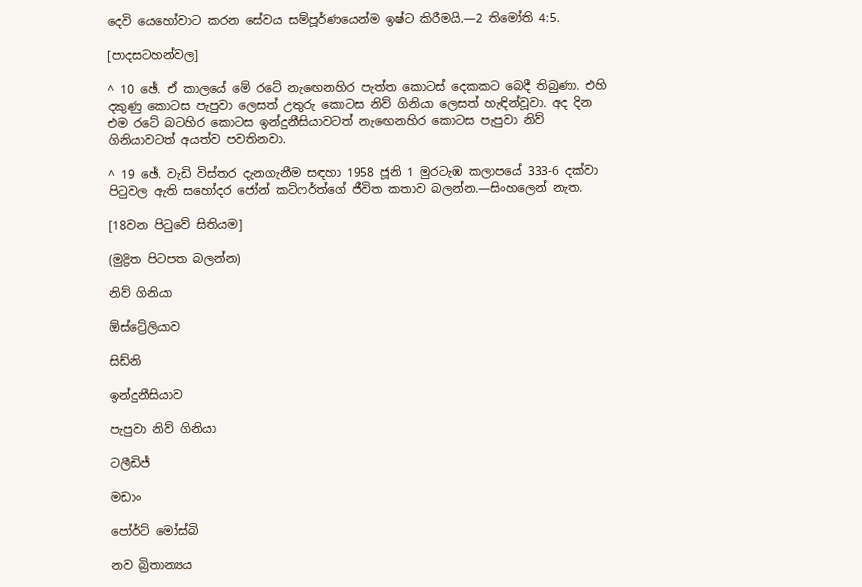දෙවි යෙහෝවාට කරන සේවය සම්පූර්ණයෙන්ම ඉෂ්ට කිරීමයි.—2 තිමෝති 4:5.

[පාදසටහන්වල]

^ 10 ඡේ. ඒ කාලයේ මේ රටේ නැඟෙනහිර පැත්ත කොටස් දෙකකට බෙදී තිබුණා. එහි දකුණු කොටස පැපුවා ලෙසත් උතුරු කොටස නිව් ගිනියා ලෙසත් හැඳින්වූවා. අද දින එම රටේ බටහිර කොටස ඉන්දුනීසියාවටත් නැඟෙනහිර කොටස පැපුවා නිව් ගිනියාවටත් අයත්ව පවතිනවා.

^ 19 ඡේ. වැඩි විස්තර දැනගැනීම සඳහා 1958 ජූනි 1 මුරටැඹ කලාපයේ 333-6 දක්වා පිටුවල ඇති සහෝදර ජෝන් කට්ෆර්ත්ගේ ජීවිත කතාව බලන්න.—සිංහලෙන් නැත.

[18වන පිටුවේ සිතියම]

(මුද්‍රිත පිටපත බලන්න)

නිව් ගිනියා

ඕස්ට්‍රේලියාව

සිඩ්නි

ඉන්දුනීසියාව

පැපුවා නිව් ගිනියා

ටලීඩිජ්

මඩාං

පෝර්ට් මෝස්බි

නව බ්‍රිතාන්‍යය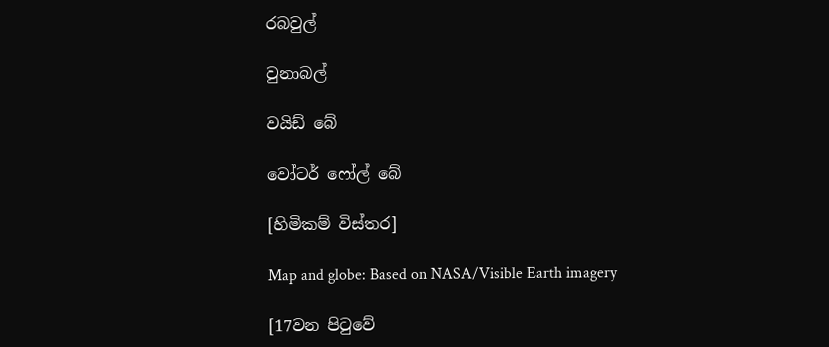රබවුල්

වුනාබල්

වයිඩ් බේ

වෝටර් ෆෝල් බේ

[හිමිකම් විස්තර]

Map and globe: Based on NASA/Visible Earth imagery

[17වන පිටුවේ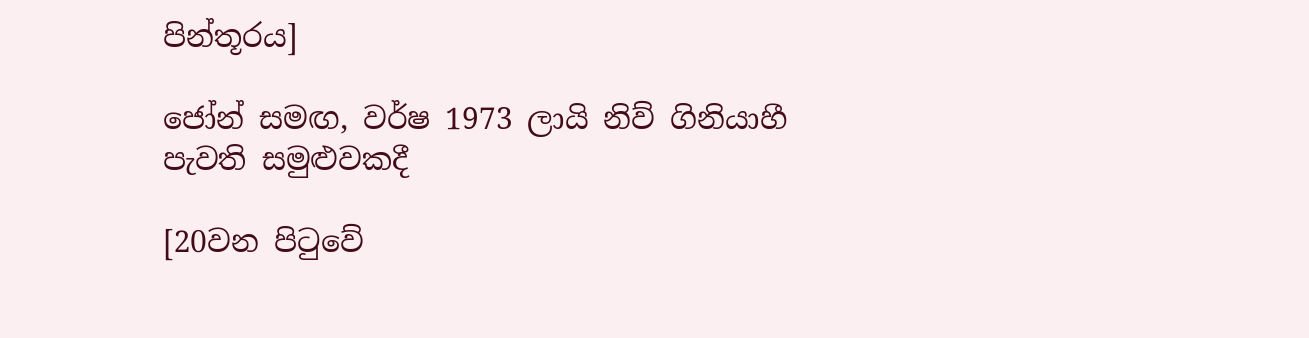පින්තූරය]

ජෝන් සමඟ, වර්ෂ 1973 ලායි නිව් ගිනියාහී පැවති සමුළුවකදී

[20වන පිටුවේ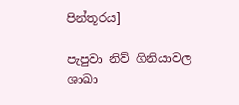පින්තූරය]

පැපුවා නිව් ගිනියාවල ශාඛා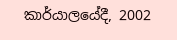කාර්යාලයේදී, 2002